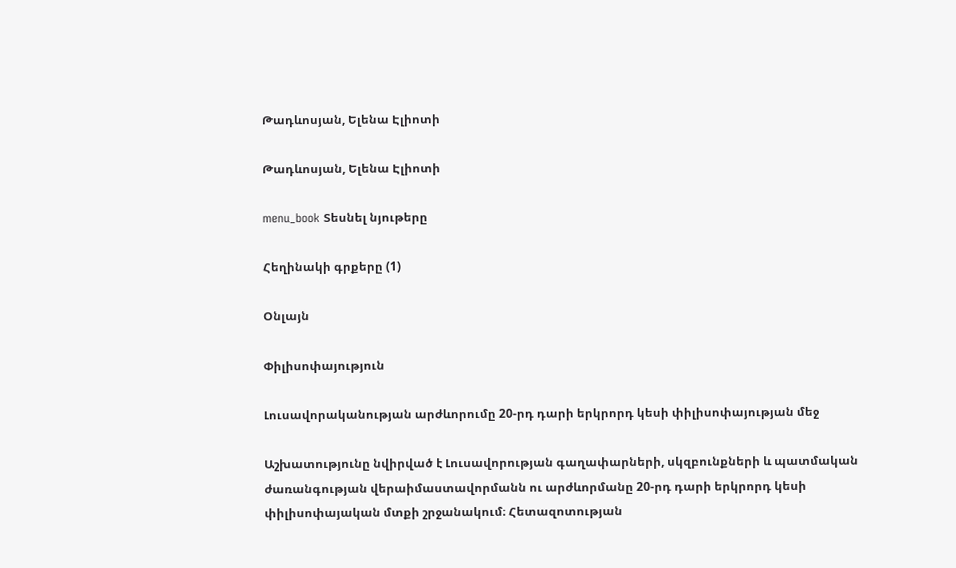Թադևոսյան, Ելենա Էլիոտի

Թադևոսյան, Ելենա Էլիոտի

menu_book Տեսնել նյութերը

Հեղինակի գրքերը (1)

Օնլայն

Փիլիսոփայություն

Լուսավորականության արժևորումը 20-րդ դարի երկրորդ կեսի փիլիսոփայության մեջ

Աշխատությունը նվիրված է Լուսավորության գաղափարների, սկզբունքների և պատմական ժառանգության վերաիմաստավորմանն ու արժևորմանը 20-րդ դարի երկրորդ կեսի փիլիսոփայական մտքի շրջանակում։ Հետազոտության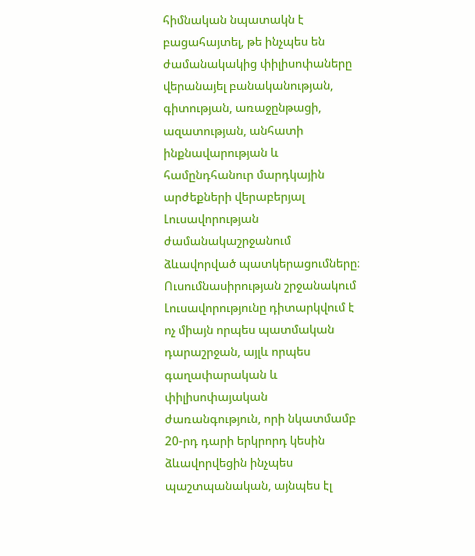հիմնական նպատակն է բացահայտել, թե ինչպես են ժամանակակից փիլիսոփաները վերանայել բանականության, գիտության, առաջընթացի, ազատության, անհատի ինքնավարության և համընդհանուր մարդկային արժեքների վերաբերյալ Լուսավորության ժամանակաշրջանում ձևավորված պատկերացումները։ Ուսումնասիրության շրջանակում Լուսավորությունը դիտարկվում է ոչ միայն որպես պատմական դարաշրջան, այլև որպես գաղափարական և փիլիսոփայական ժառանգություն, որի նկատմամբ 20-րդ դարի երկրորդ կեսին ձևավորվեցին ինչպես պաշտպանական, այնպես էլ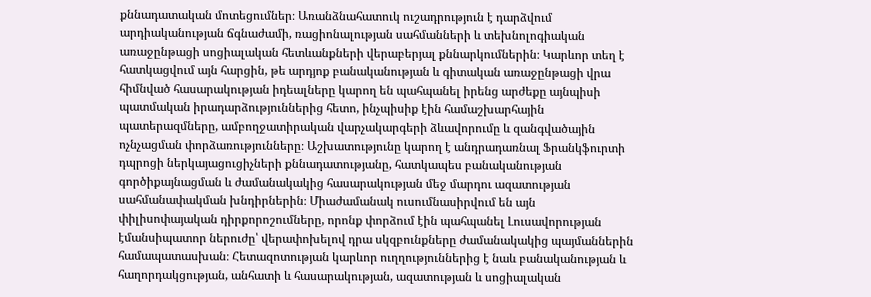քննադատական մոտեցումներ։ Առանձնահատուկ ուշադրություն է դարձվում արդիականության ճգնաժամի, ռացիոնալության սահմանների և տեխնոլոգիական առաջընթացի սոցիալական հետևանքների վերաբերյալ քննարկումներին։ Կարևոր տեղ է հատկացվում այն հարցին, թե արդյոք բանականության և գիտական առաջընթացի վրա հիմնված հասարակության իդեալները կարող են պահպանել իրենց արժեքը այնպիսի պատմական իրադարձություններից հետո, ինչպիսիք էին համաշխարհային պատերազմները, ամբողջատիրական վարչակարգերի ձևավորումը և զանգվածային ոչնչացման փորձառությունները։ Աշխատությունը կարող է անդրադառնալ Ֆրանկֆուրտի դպրոցի ներկայացուցիչների քննադատությանը, հատկապես բանականության գործիքայնացման և ժամանակակից հասարակության մեջ մարդու ազատության սահմանափակման խնդիրներին։ Միաժամանակ ուսումնասիրվում են այն փիլիսոփայական դիրքորոշումները, որոնք փորձում էին պահպանել Լուսավորության էմանսիպատոր ներուժը՝ վերափոխելով դրա սկզբունքները ժամանակակից պայմաններին համապատասխան։ Հետազոտության կարևոր ուղղություններից է նաև բանականության և հաղորդակցության, անհատի և հասարակության, ազատության և սոցիալական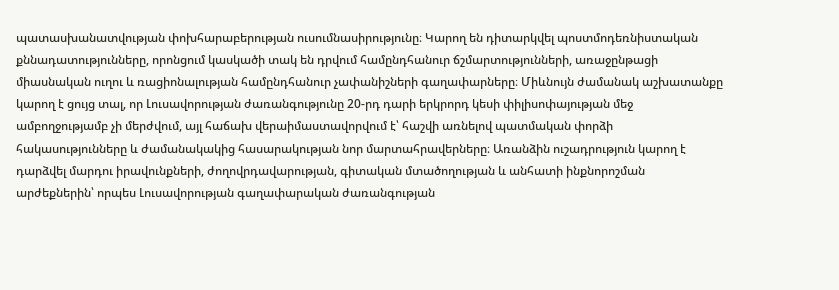պատասխանատվության փոխհարաբերության ուսումնասիրությունը։ Կարող են դիտարկվել պոստմոդեռնիստական քննադատությունները, որոնցում կասկածի տակ են դրվում համընդհանուր ճշմարտությունների, առաջընթացի միասնական ուղու և ռացիոնալության համընդհանուր չափանիշների գաղափարները։ Միևնույն ժամանակ աշխատանքը կարող է ցույց տալ, որ Լուսավորության ժառանգությունը 20-րդ դարի երկրորդ կեսի փիլիսոփայության մեջ ամբողջությամբ չի մերժվում, այլ հաճախ վերաիմաստավորվում է՝ հաշվի առնելով պատմական փորձի հակասությունները և ժամանակակից հասարակության նոր մարտահրավերները։ Առանձին ուշադրություն կարող է դարձվել մարդու իրավունքների, ժողովրդավարության, գիտական մտածողության և անհատի ինքնորոշման արժեքներին՝ որպես Լուսավորության գաղափարական ժառանգության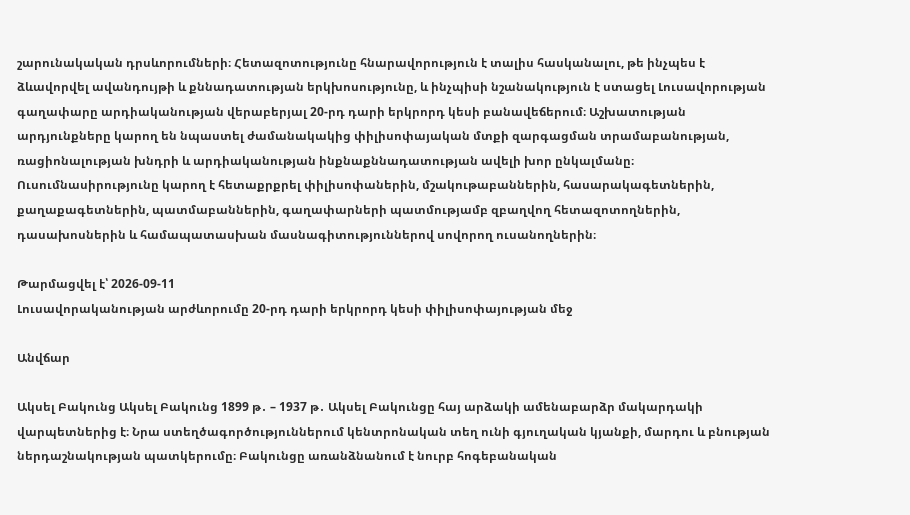շարունակական դրսևորումների։ Հետազոտությունը հնարավորություն է տալիս հասկանալու, թե ինչպես է ձևավորվել ավանդույթի և քննադատության երկխոսությունը, և ինչպիսի նշանակություն է ստացել Լուսավորության գաղափարը արդիականության վերաբերյալ 20-րդ դարի երկրորդ կեսի բանավեճերում։ Աշխատության արդյունքները կարող են նպաստել ժամանակակից փիլիսոփայական մտքի զարգացման տրամաբանության, ռացիոնալության խնդրի և արդիականության ինքնաքննադատության ավելի խոր ընկալմանը։ Ուսումնասիրությունը կարող է հետաքրքրել փիլիսոփաներին, մշակութաբաններին, հասարակագետներին, քաղաքագետներին, պատմաբաններին, գաղափարների պատմությամբ զբաղվող հետազոտողներին, դասախոսներին և համապատասխան մասնագիտություններով սովորող ուսանողներին։

Թարմացվել է՝ 2026-09-11
Լուսավորականության արժևորումը 20-րդ դարի երկրորդ կեսի փիլիսոփայության մեջ

Անվճար

Ակսել Բակունց Ակսել Բակունց 1899 թ․ – 1937 թ․ Ակսել Բակունցը հայ արձակի ամենաբարձր մակարդակի վարպետներից է։ Նրա ստեղծագործություններում կենտրոնական տեղ ունի գյուղական կյանքի, մարդու և բնության ներդաշնակության պատկերումը։ Բակունցը առանձնանում է նուրբ հոգեբանական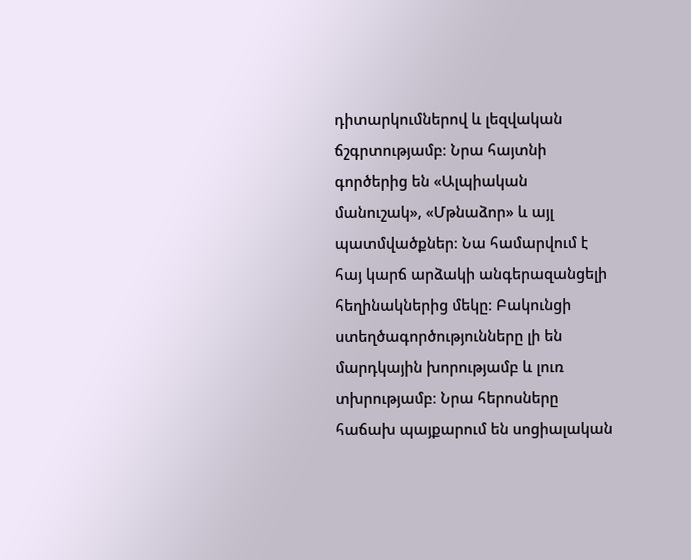դիտարկումներով և լեզվական ճշգրտությամբ։ Նրա հայտնի գործերից են «Ալպիական մանուշակ», «Մթնաձոր» և այլ պատմվածքներ։ Նա համարվում է հայ կարճ արձակի անգերազանցելի հեղինակներից մեկը։ Բակունցի ստեղծագործությունները լի են մարդկային խորությամբ և լուռ տխրությամբ։ Նրա հերոսները հաճախ պայքարում են սոցիալական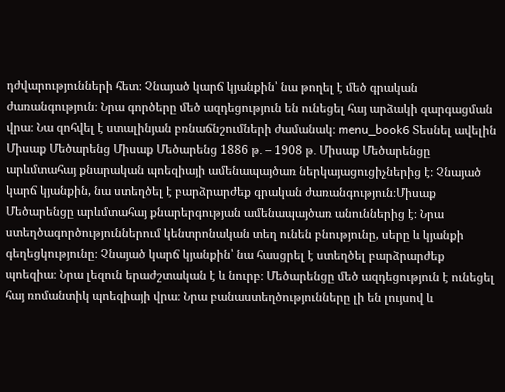դժվարությունների հետ։ Չնայած կարճ կյանքին՝ նա թողել է մեծ գրական ժառանգություն։ Նրա գործերը մեծ ազդեցություն են ունեցել հայ արձակի զարգացման վրա։ Նա զոհվել է ստալինյան բռնաճնշումների ժամանակ։ menu_book6 Տեսնել ավելին Միսաք Մեծարենց Միսաք Մեծարենց 1886 թ․ – 1908 թ․ Միսաք Մեծարենցը արևմտահայ քնարական պոեզիայի ամենապայծառ ներկայացուցիչներից է։ Չնայած կարճ կյանքին, նա ստեղծել է բարձրարժեք գրական ժառանգություն։Միսաք Մեծարենցը արևմտահայ քնարերգության ամենապայծառ անուններից է։ Նրա ստեղծագործություններում կենտրոնական տեղ ունեն բնությունը, սերը և կյանքի գեղեցկությունը։ Չնայած կարճ կյանքին՝ նա հասցրել է ստեղծել բարձրարժեք պոեզիա։ Նրա լեզուն երաժշտական է և նուրբ։ Մեծարենցը մեծ ազդեցություն է ունեցել հայ ռոմանտիկ պոեզիայի վրա։ Նրա բանաստեղծությունները լի են լույսով և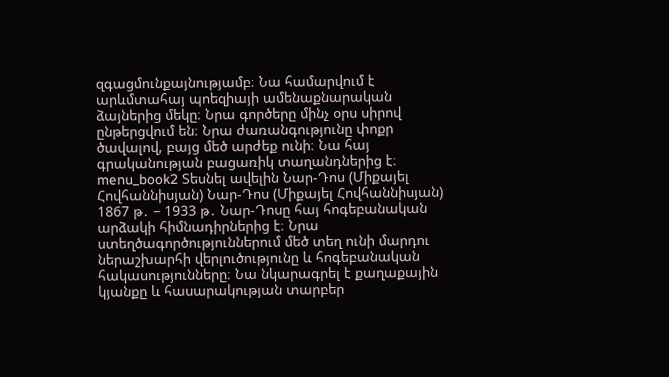զգացմունքայնությամբ։ Նա համարվում է արևմտահայ պոեզիայի ամենաքնարական ձայներից մեկը։ Նրա գործերը մինչ օրս սիրով ընթերցվում են։ Նրա ժառանգությունը փոքր ծավալով, բայց մեծ արժեք ունի։ Նա հայ գրականության բացառիկ տաղանդներից է։ menu_book2 Տեսնել ավելին Նար-Դոս (Միքայել Հովհաննիսյան) Նար-Դոս (Միքայել Հովհաննիսյան) 1867 թ․ – 1933 թ․ Նար-Դոսը հայ հոգեբանական արձակի հիմնադիրներից է։ Նրա ստեղծագործություններում մեծ տեղ ունի մարդու ներաշխարհի վերլուծությունը և հոգեբանական հակասությունները։ Նա նկարագրել է քաղաքային կյանքը և հասարակության տարբեր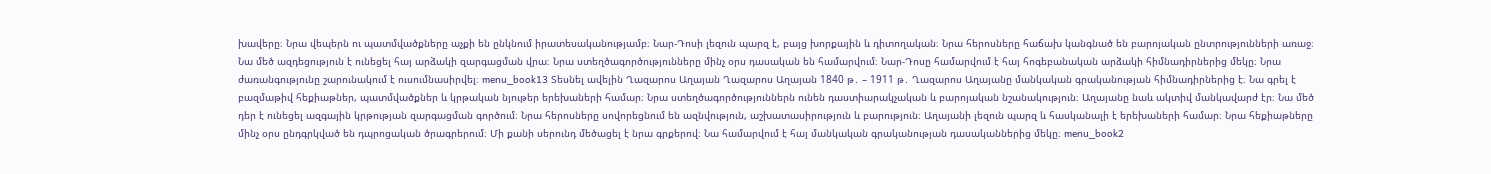խավերը։ Նրա վեպերն ու պատմվածքները աչքի են ընկնում իրատեսականությամբ։ Նար-Դոսի լեզուն պարզ է, բայց խորքային և դիտողական։ Նրա հերոսները հաճախ կանգնած են բարոյական ընտրությունների առաջ։ Նա մեծ ազդեցություն է ունեցել հայ արձակի զարգացման վրա։ Նրա ստեղծագործությունները մինչ օրս դասական են համարվում։ Նար-Դոսը համարվում է հայ հոգեբանական արձակի հիմնադիրներից մեկը։ Նրա ժառանգությունը շարունակում է ուսումնասիրվել։ menu_book13 Տեսնել ավելին Ղազարոս Աղայան Ղազարոս Աղայան 1840 թ․ – 1911 թ․ Ղազարոս Աղայանը մանկական գրականության հիմնադիրներից է։ Նա գրել է բազմաթիվ հեքիաթներ, պատմվածքներ և կրթական նյութեր երեխաների համար։ Նրա ստեղծագործություններն ունեն դաստիարակչական և բարոյական նշանակություն։ Աղայանը նաև ակտիվ մանկավարժ էր։ Նա մեծ դեր է ունեցել ազգային կրթության զարգացման գործում։ Նրա հերոսները սովորեցնում են ազնվություն, աշխատասիրություն և բարություն։ Աղայանի լեզուն պարզ և հասկանալի է երեխաների համար։ Նրա հեքիաթները մինչ օրս ընդգրկված են դպրոցական ծրագրերում։ Մի քանի սերունդ մեծացել է նրա գրքերով։ Նա համարվում է հայ մանկական գրականության դասականներից մեկը։ menu_book2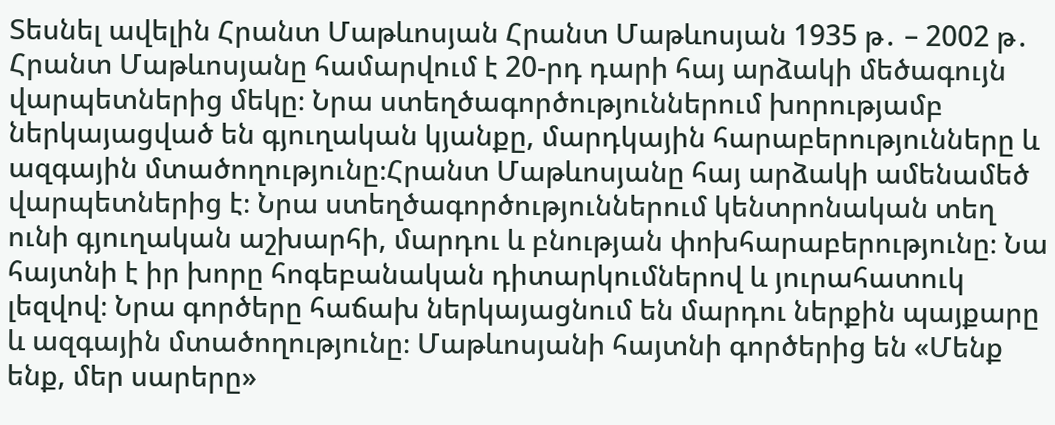Տեսնել ավելին Հրանտ Մաթևոսյան Հրանտ Մաթևոսյան 1935 թ․ – 2002 թ․ Հրանտ Մաթևոսյանը համարվում է 20-րդ դարի հայ արձակի մեծագույն վարպետներից մեկը։ Նրա ստեղծագործություններում խորությամբ ներկայացված են գյուղական կյանքը, մարդկային հարաբերությունները և ազգային մտածողությունը։Հրանտ Մաթևոսյանը հայ արձակի ամենամեծ վարպետներից է։ Նրա ստեղծագործություններում կենտրոնական տեղ ունի գյուղական աշխարհի, մարդու և բնության փոխհարաբերությունը։ Նա հայտնի է իր խորը հոգեբանական դիտարկումներով և յուրահատուկ լեզվով։ Նրա գործերը հաճախ ներկայացնում են մարդու ներքին պայքարը և ազգային մտածողությունը։ Մաթևոսյանի հայտնի գործերից են «Մենք ենք, մեր սարերը»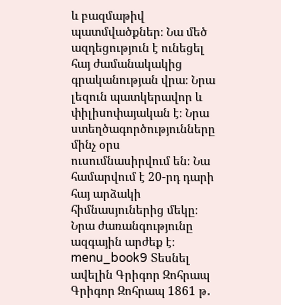և բազմաթիվ պատմվածքներ։ Նա մեծ ազդեցություն է ունեցել հայ ժամանակակից գրականության վրա։ Նրա լեզուն պատկերավոր և փիլիսոփայական է։ Նրա ստեղծագործությունները մինչ օրս ուսումնասիրվում են։ Նա համարվում է 20-րդ դարի հայ արձակի հիմնասյուներից մեկը։ Նրա ժառանգությունը ազգային արժեք է։ menu_book9 Տեսնել ավելին Գրիգոր Զոհրապ Գրիգոր Զոհրապ 1861 թ․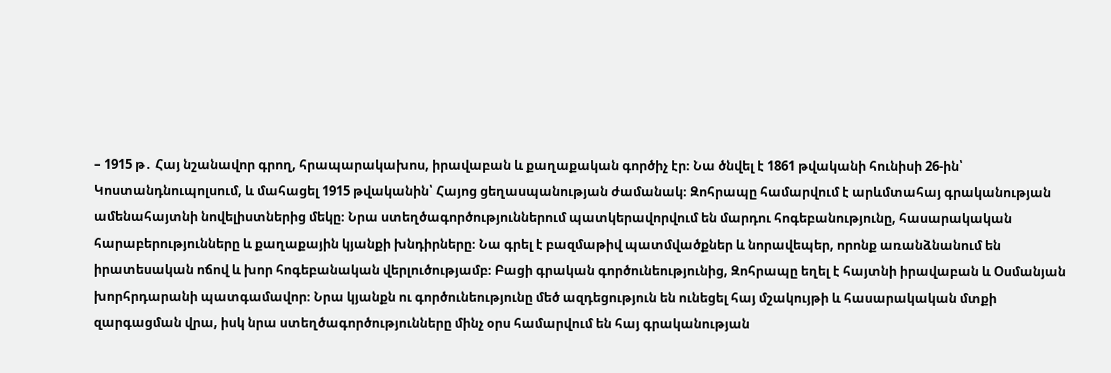– 1915 թ․ Հայ նշանավոր գրող, հրապարակախոս, իրավաբան և քաղաքական գործիչ էր։ Նա ծնվել է 1861 թվականի հունիսի 26-ին՝ Կոստանդնուպոլսում, և մահացել 1915 թվականին՝ Հայոց ցեղասպանության ժամանակ։ Զոհրապը համարվում է արևմտահայ գրականության ամենահայտնի նովելիստներից մեկը։ Նրա ստեղծագործություններում պատկերավորվում են մարդու հոգեբանությունը, հասարակական հարաբերությունները և քաղաքային կյանքի խնդիրները։ Նա գրել է բազմաթիվ պատմվածքներ և նորավեպեր, որոնք առանձնանում են իրատեսական ոճով և խոր հոգեբանական վերլուծությամբ։ Բացի գրական գործունեությունից, Զոհրապը եղել է հայտնի իրավաբան և Օսմանյան խորհրդարանի պատգամավոր։ Նրա կյանքն ու գործունեությունը մեծ ազդեցություն են ունեցել հայ մշակույթի և հասարակական մտքի զարգացման վրա, իսկ նրա ստեղծագործությունները մինչ օրս համարվում են հայ գրականության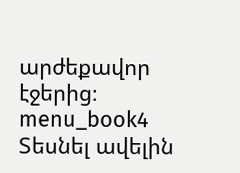արժեքավոր էջերից։ menu_book4 Տեսնել ավելին